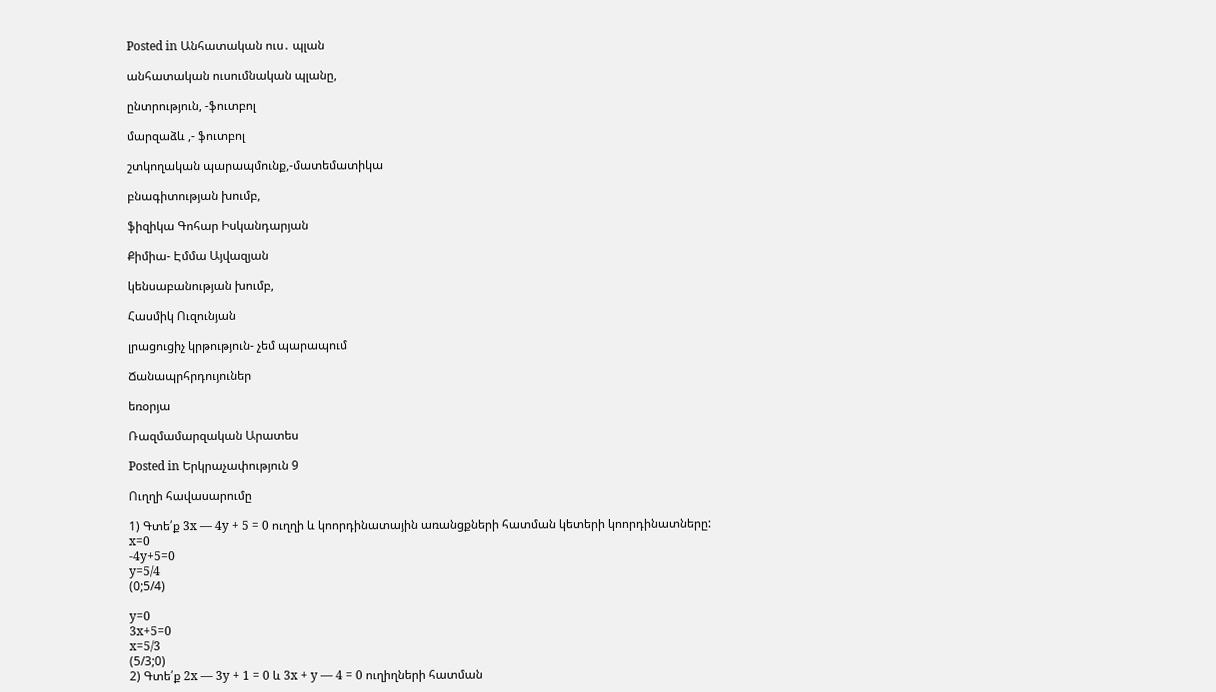Posted in Անհատական ուս․ պլան

անհատական ուսումնական պլանը,

ընտրություն, -ֆուտբոլ

մարզաձև ,- ֆուտբոլ

շտկողական պարապմունք,-մատեմատիկա

բնագիտության խումբ,

ֆիզիկա Գոհար Իսկանդարյան

Քիմիա- Էմմա Այվազյան

կենսաբանության խումբ,

Հասմիկ Ուզունյան

լրացուցիչ կրթություն- չեմ պարապում

Ճանապրհրդույուներ

եռօրյա

Ռազմամարզական Արատես

Posted in Երկրաչափություն 9

Ուղղի հավասարումը

1) Գտե՛ք 3x — 4y + 5 = 0 ուղղի և կոորդինատային առանցքների հատման կետերի կոորդինատները:
x=0
-4y+5=0
y=5/4
(0;5/4)

y=0
3x+5=0
x=5/3
(5/3;0)
2) Գտե՛ք 2x — 3y + 1 = 0 և 3x + y — 4 = 0 ուղիղների հատման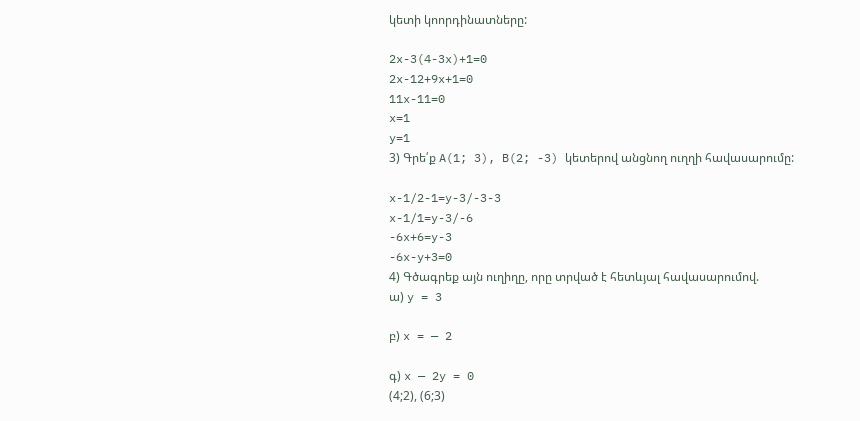կետի կոորդինատները:

2x-3(4-3x)+1=0
2x-12+9x+1=0
11x-11=0
x=1
y=1
3) Գրե՛ք A(1; 3), B(2; -3) կետերով անցնող ուղղի հավասարումը:

x-1/2-1=y-3/-3-3
x-1/1=y-3/-6
-6x+6=y-3
-6x-y+3=0
4) Գծագրեք այն ուղիղը, որը տրված է հետևյալ հավասարումով.
ա) y = 3

բ) x = — 2

գ) x — 2y = 0
(4;2), (6;3)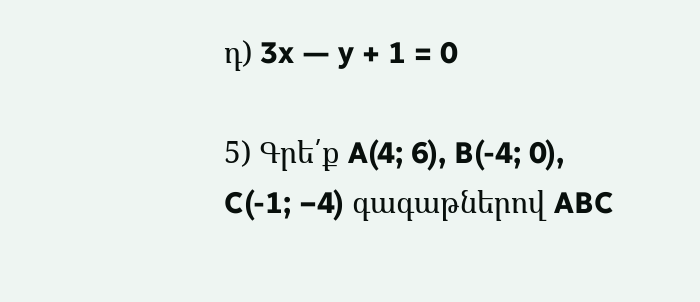դ) 3x — y + 1 = 0

5) Գրե՛ք A(4; 6), B(-4; 0), C(-1; −4) գագաթներով ABC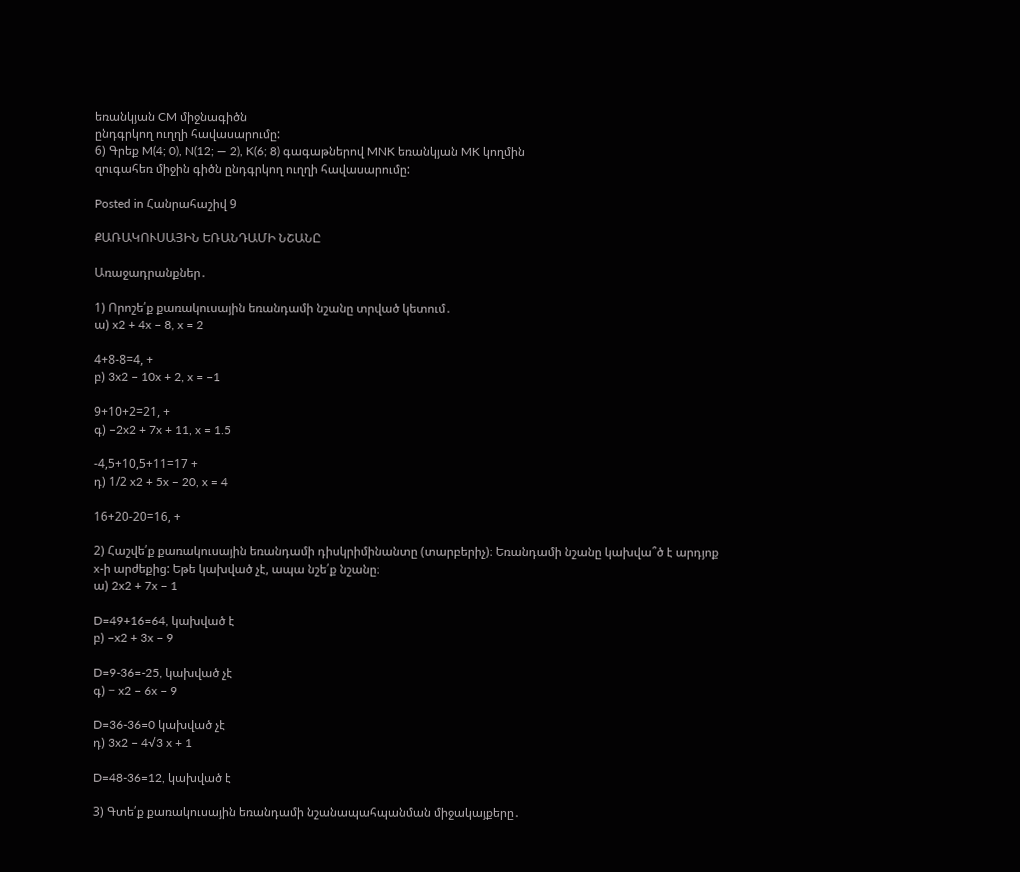եռանկյան CM միջնագիծն
ընդգրկող ուղղի հավասարումը:
6) Գրեք M(4; 0), N(12; — 2), K(6; 8) գագաթներով MNK եռանկյան MK կողմին
զուգահեռ միջին գիծն ընդգրկող ուղղի հավասարումը:

Posted in Հանրահաշիվ 9

ՔԱՌԱԿՈՒՍԱՅԻՆ ԵՌԱՆԴԱՄԻ ՆՇԱՆԸ

Առաջադրանքներ․

1) Որոշե՛ք քառակուսային եռանդամի նշանը տրված կետում․
ա) x2 + 4x − 8, x = 2

4+8-8=4, +
բ) 3x2 − 10x + 2, x = −1

9+10+2=21, +
գ) −2x2 + 7x + 11, x = 1.5

-4,5+10,5+11=17 +
դ) 1/2 x2 + 5x − 20, x = 4

16+20-20=16, +

2) Հաշվե՛ք քառակուսային եռանդամի դիսկրիմինանտը (տարբերիչ)։ Եռանդամի նշանը կախվա՞ծ է արդյոք x-ի արժեքից: Եթե կախված չէ, ապա նշե՛ք նշանը։
ա) 2x2 + 7x − 1

D=49+16=64, կախված է
բ) −x2 + 3x − 9

D=9-36=-25, կախված չէ
գ) − x2 − 6x − 9

D=36-36=0 կախված չէ
դ) 3x2 − 4√3 x + 1

D=48-36=12, կախված է

3) Գտե՛ք քառակուսային եռանդամի նշանապահպանման միջակայքերը․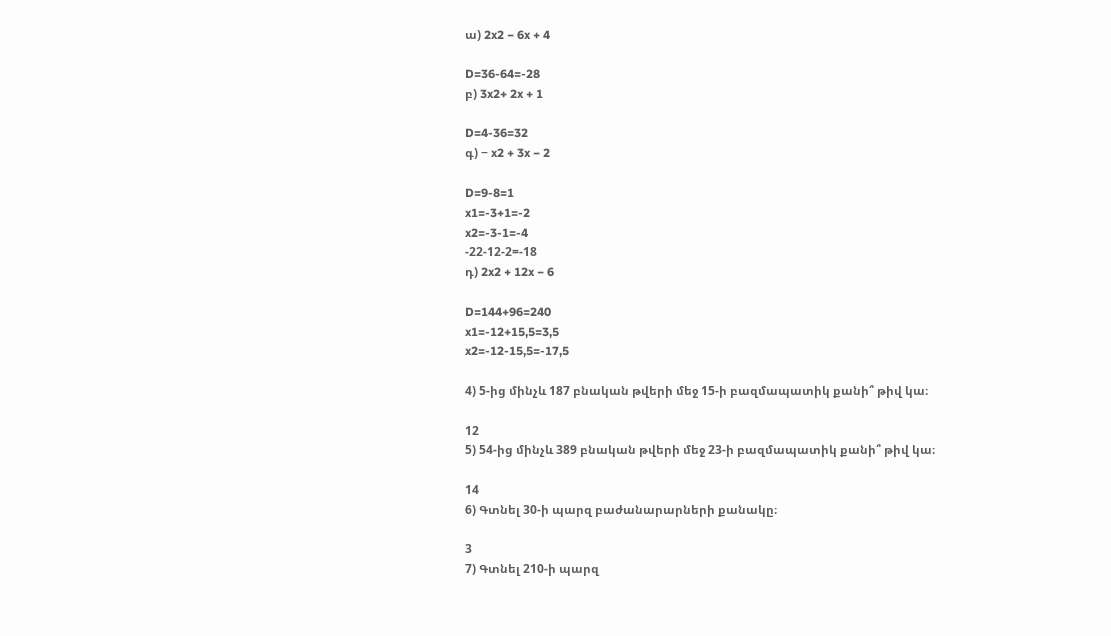ա) 2x2 − 6x + 4

D=36-64=-28
բ) 3x2+ 2x + 1

D=4-36=32
գ) − x2 + 3x − 2

D=9-8=1
x1=-3+1=-2
x2=-3-1=-4
-22-12-2=-18
դ) 2x2 + 12x − 6

D=144+96=240
x1=-12+15,5=3,5
x2=-12-15,5=-17,5

4) 5-ից մինչև 187 բնական թվերի մեջ 15-ի բազմապատիկ քանի՞ թիվ կա։

12
5) 54-ից մինչև 389 բնական թվերի մեջ 23-ի բազմապատիկ քանի՞ թիվ կա։

14
6) Գտնել 30-ի պարզ բաժանարարների քանակը։

3
7) Գտնել 210-ի պարզ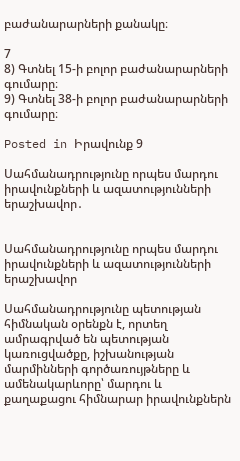բաժանարարների քանակը։

7
8) Գտնել 15-ի բոլոր բաժանարարների գումարը։
9) Գտնել 38-ի բոլոր բաժանարարների գումարը։

Posted in Իրավունք 9

Սահմանադրությունը որպես մարդու իրավունքների և ազատությունների երաշխավոր․


Սահմանադրությունը որպես մարդու իրավունքների և ազատությունների երաշխավոր

Սահմանադրությունը պետության հիմնական օրենքն է, որտեղ ամրագրված են պետության կառուցվածքը, իշխանության մարմինների գործառույթները և ամենակարևորը՝ մարդու և քաղաքացու հիմնարար իրավունքներն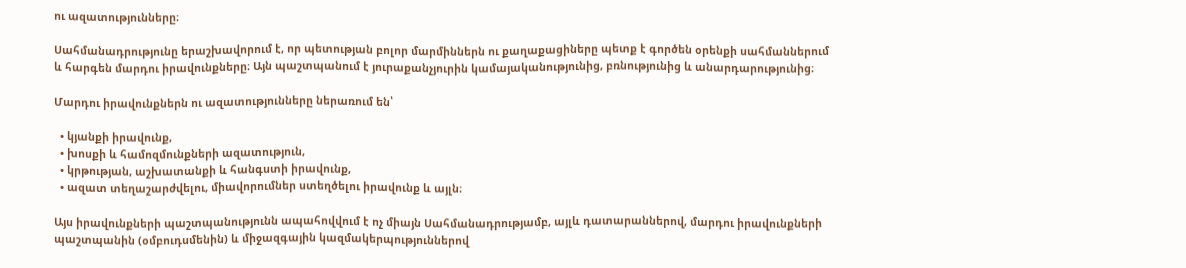ու ազատությունները։

Սահմանադրությունը երաշխավորում է, որ պետության բոլոր մարմիններն ու քաղաքացիները պետք է գործեն օրենքի սահմաններում և հարգեն մարդու իրավունքները։ Այն պաշտպանում է յուրաքանչյուրին կամայականությունից, բռնությունից և անարդարությունից։

Մարդու իրավունքներն ու ազատությունները ներառում են՝

  • կյանքի իրավունք,
  • խոսքի և համոզմունքների ազատություն,
  • կրթության, աշխատանքի և հանգստի իրավունք,
  • ազատ տեղաշարժվելու, միավորումներ ստեղծելու իրավունք և այլն։

Այս իրավունքների պաշտպանությունն ապահովվում է ոչ միայն Սահմանադրությամբ, այլև դատարաններով, մարդու իրավունքների պաշտպանին (օմբուդսմենին) և միջազգային կազմակերպություններով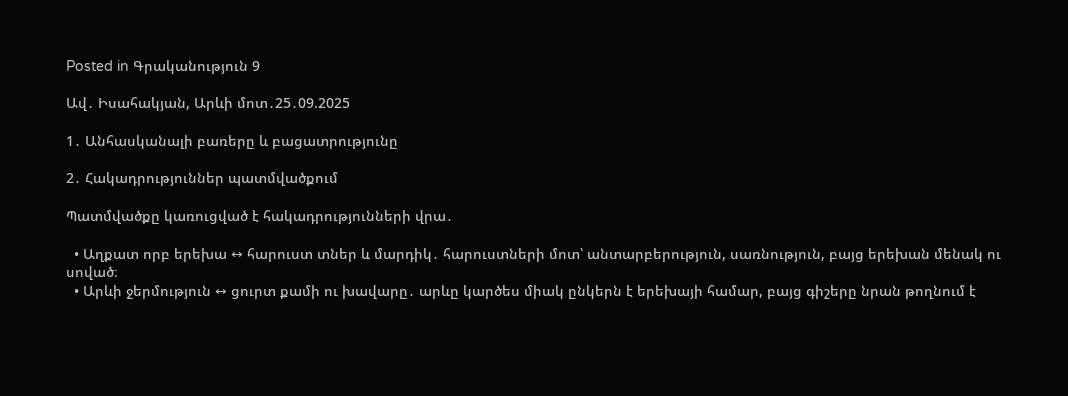Posted in Գրականություն 9

Ավ․ Իսահակյան, Արևի մոտ․25․09.2025

1․ Անհասկանալի բառերը և բացատրությունը

2․ Հակադրություններ պատմվածքում

Պատմվածքը կառուցված է հակադրությունների վրա․

  • Աղքատ որբ երեխա ↔ հարուստ տներ և մարդիկ․ հարուստների մոտ՝ անտարբերություն, սառնություն, բայց երեխան մենակ ու սոված։
  • Արևի ջերմություն ↔ ցուրտ քամի ու խավարը․ արևը կարծես միակ ընկերն է երեխայի համար, բայց գիշերը նրան թողնում է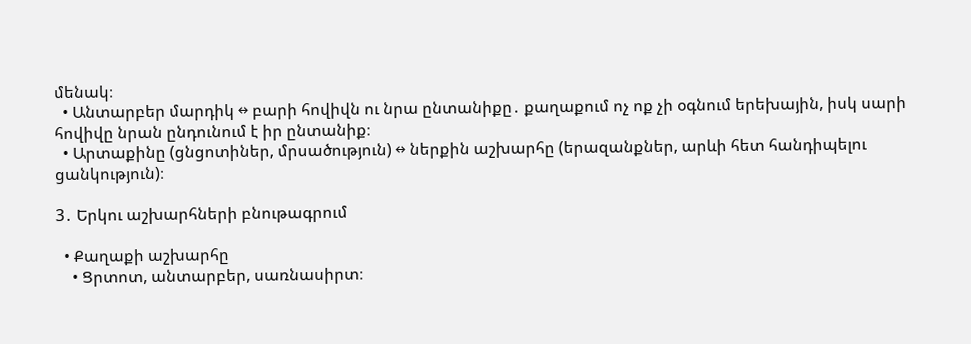մենակ։
  • Անտարբեր մարդիկ ↔ բարի հովիվն ու նրա ընտանիքը․ քաղաքում ոչ ոք չի օգնում երեխային, իսկ սարի հովիվը նրան ընդունում է իր ընտանիք։
  • Արտաքինը (ցնցոտիներ, մրսածություն) ↔ ներքին աշխարհը (երազանքներ, արևի հետ հանդիպելու ցանկություն)։

3․ Երկու աշխարհների բնութագրում

  • Քաղաքի աշխարհը
    • Ցրտոտ, անտարբեր, սառնասիրտ։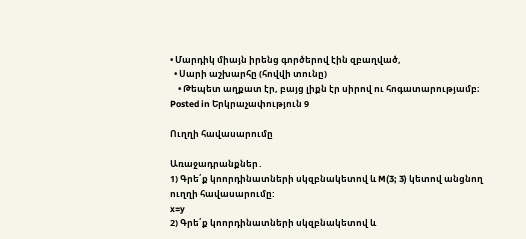• Մարդիկ միայն իրենց գործերով էին զբաղված,
  • Սարի աշխարհը (հովվի տունը)
    • Թեպետ աղքատ էր, բայց լիքն էր սիրով ու հոգատարությամբ։
Posted in Երկրաչափություն 9

Ուղղի հավասարումը

Առաջադրանքներ․
1) Գրե՛ք կոորդինատների սկզբնակետով և M(3; 3) կետով անցնող ուղղի հավասարումը:
x=y
2) Գրե՛ք կոորդինատների սկզբնակետով և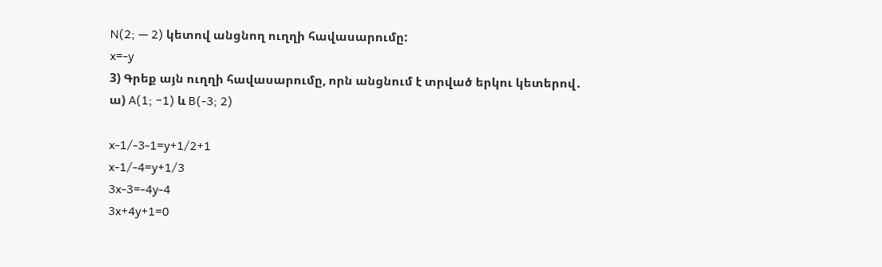N(2; — 2) կետով անցնող ուղղի հավասարումը:
x=-y
3) Գրեք այն ուղղի հավասարումը, որն անցնում է տրված երկու կետերով․
ա) A(1; −1) և B(-3; 2)

x-1/-3-1=y+1/2+1
x-1/-4=y+1/3
3x-3=-4y-4
3x+4y+1=0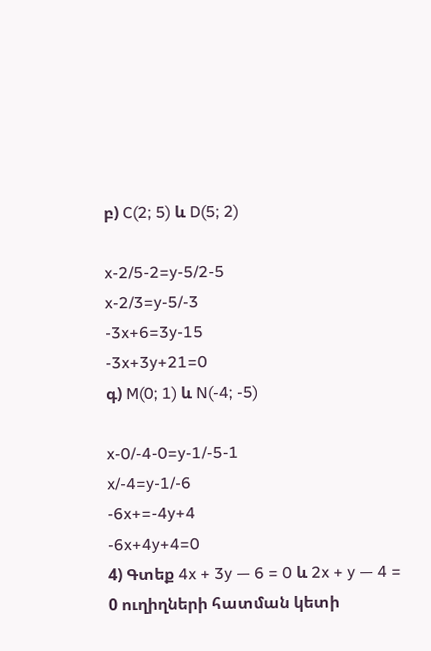բ) C(2; 5) և D(5; 2)

x-2/5-2=y-5/2-5
x-2/3=y-5/-3
-3x+6=3y-15
-3x+3y+21=0
գ) M(0; 1) և N(-4; -5)

x-0/-4-0=y-1/-5-1
x/-4=y-1/-6
-6x+=-4y+4
-6x+4y+4=0
4) Գտեք 4x + 3y — 6 = 0 և 2x + y — 4 = 0 ուղիղների հատման կետի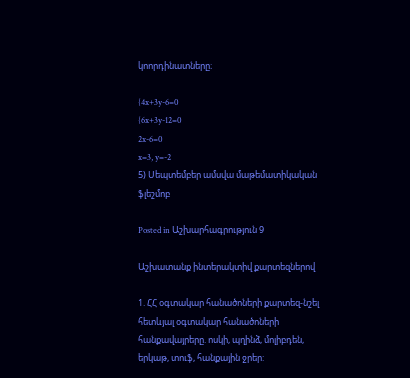կոորդինատները։

{4x+3y-6=0
{6x+3y-12=0
2x-6=0
x=3, y=-2
5) Սեպտեմբեր ամսվա մաթեմատիկական ֆլեշմոբ

Posted in Աշխարհագրություն 9

Աշխատանք ինտերակտիվ քարտեզներով

1. ՀՀ օգտակար հանածոների քարտեզ-նշել հետևյալ օգտակար հանածոների հանքավայրերը. ոսկի, պղինձ, մոլիբդեն, երկաթ, տուֆ, հանքային ջրեր: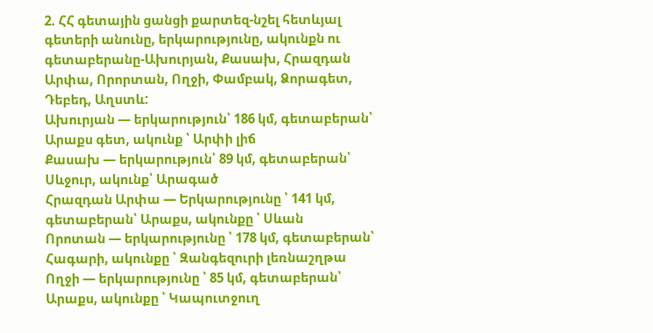2. ՀՀ գետային ցանցի քարտեզ-նշել հետևյալ գետերի անունը, երկարությունը, ակունքն ու գետաբերանը-Ախուրյան, Քասախ, Հրազդան Արփա, Որորտան, Ողջի, Փամբակ, Ձորագետ, Դեբեդ, Աղստև:
Ախուրյան — երկարություն՝ 186 կմ, գետաբերան՝ Արաքս գետ, ակունք ՝ Արփի լիճ
Քասախ — երկարություն՝ 89 կմ, գետաբերան՝ Սևջուր, ակունք՝ Արագած
Հրազդան Արփա — Երկարությունը ՝ 141 կմ, գետաբերան՝ Արաքս, ակունքը ՝ Սևան
Որոտան — երկարությունը ՝ 178 կմ, գետաբերան՝ Հագարի, ակունքը ՝ Զանգեզուրի լեռնաշղթա
Ողջի — երկարությունը ՝ 85 կմ, գետաբերան՝ Արաքս, ակունքը ՝ Կապուտջուղ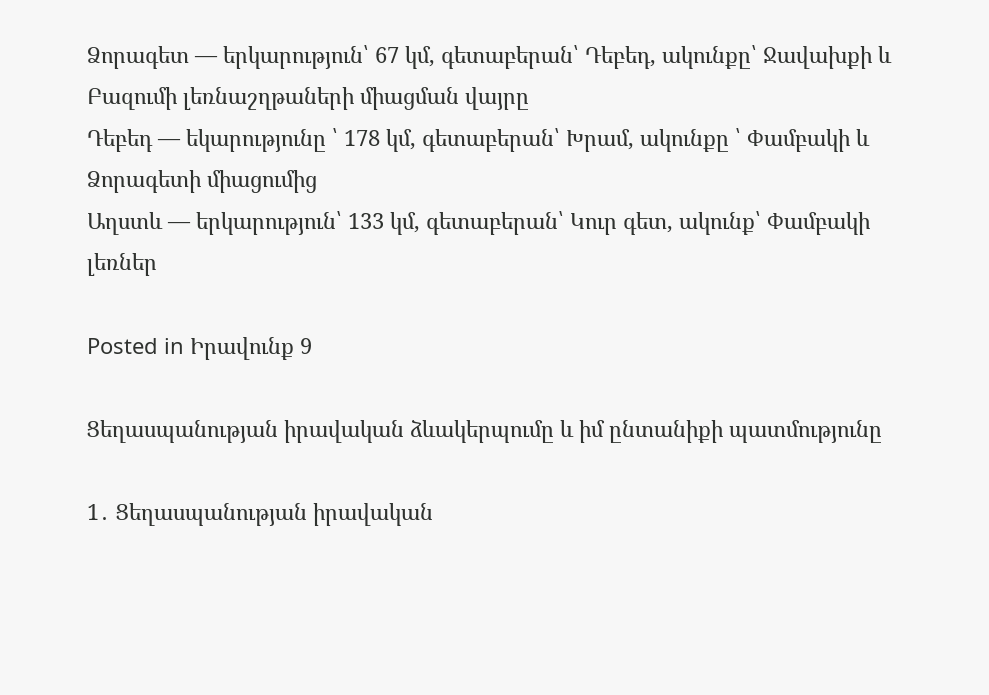Ձորագետ — երկարություն՝ 67 կմ, գետաբերան՝ Դեբեդ, ակունքը՝ Ջավախքի և Բազումի լեռնաշղթաների միացման վայրը
Դեբեդ — եկարությունը ՝ 178 կմ, գետաբերան՝ Խրամ, ակունքը ՝ Փամբակի և Ձորագետի միացումից
Աղստև — երկարություն՝ 133 կմ, գետաբերան՝ Կուր գետ, ակունք՝ Փամբակի լեռներ

Posted in Իրավունք 9

Ցեղասպանության իրավական ձևակերպումը և իմ ընտանիքի պատմությունը

1․ Ցեղասպանության իրավական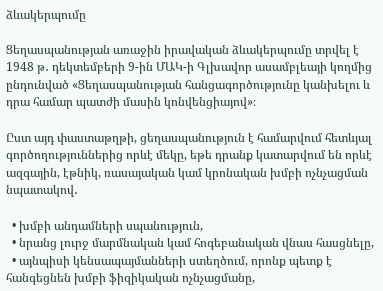ձևակերպումը

Ցեղասպանության առաջին իրավական ձևակերպումը տրվել է 1948 թ․ դեկտեմբերի 9-ին ՄԱԿ-ի Գլխավոր ասամբլեայի կողմից ընդունված «Ցեղասպանության հանցագործությունը կանխելու և դրա համար պատժի մասին կոնվենցիայով»։

Ըստ այդ փաստաթղթի, ցեղասպանություն է համարվում հետևյալ գործողություններից որևէ մեկը, եթե դրանք կատարվում են որևէ ազգային, էթնիկ, ռասայական կամ կրոնական խմբի ոչնչացման նպատակով․

  • խմբի անդամների սպանություն,
  • նրանց լուրջ մարմնական կամ հոգեբանական վնաս հասցնելը,
  • այնպիսի կենսապայմանների ստեղծում, որոնք պետք է հանգեցնեն խմբի ֆիզիկական ոչնչացմանը,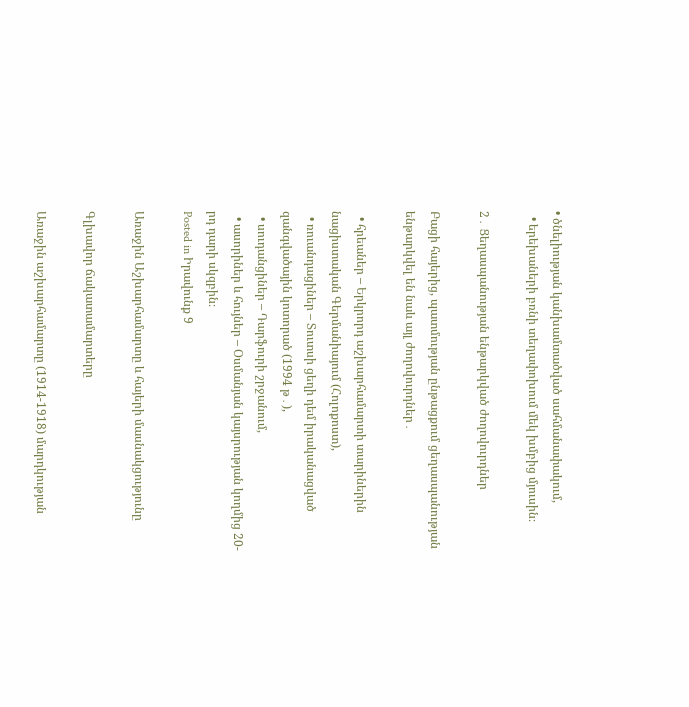• ծնելիության կանխամտածված սահմանափակում,
  • երեխաների բռնի տեղափոխում մեկ խմբից մյուսին։

2․ Ցեղասպանության ենթարկված ժողովուրդներ

Բացի հայերից, պատմության ընթացքում ցեղասպանության ենթարկվել են նաև այլ ժողովուրդներ․

  • հրեաներ – Երկրորդ աշխարհամարտի տարիներին նացիստական Գերմանիայում (Հոլոքոստ),
  • ռուանդացիներ – Տուտսի ցեղի դեմ իրականացված զանգվածային կոտորած (1994 թ․),
  • սուդանցիներ – Դարֆուրի շրջանում,
  • ասորիներ և հույներ – Օսմանյան կայսրության կողմից 20-րդ դարի սկզբին։
Posted in Իրավունք 9

Առաջին Աշխարհամարտը և հայերի մասնակցությունը

Գլխավոր ճակատամարտերը

Առաջին աշխարհամարտը (1914-1918) մարդկության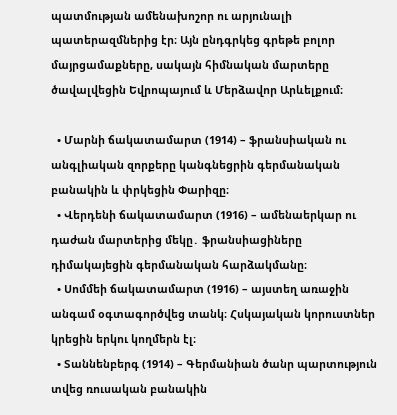պատմության ամենախոշոր ու արյունալի պատերազմներից էր։ Այն ընդգրկեց գրեթե բոլոր մայրցամաքները, սակայն հիմնական մարտերը ծավալվեցին Եվրոպայում և Մերձավոր Արևելքում։

  • Մարնի ճակատամարտ (1914) – ֆրանսիական ու անգլիական զորքերը կանգնեցրին գերմանական բանակին և փրկեցին Փարիզը։
  • Վերդենի ճակատամարտ (1916) – ամենաերկար ու դաժան մարտերից մեկը․ ֆրանսիացիները դիմակայեցին գերմանական հարձակմանը։
  • Սոմմեի ճակատամարտ (1916) – այստեղ առաջին անգամ օգտագործվեց տանկ։ Հսկայական կորուստներ կրեցին երկու կողմերն էլ։
  • Տաննենբերգ (1914) – Գերմանիան ծանր պարտություն տվեց ռուսական բանակին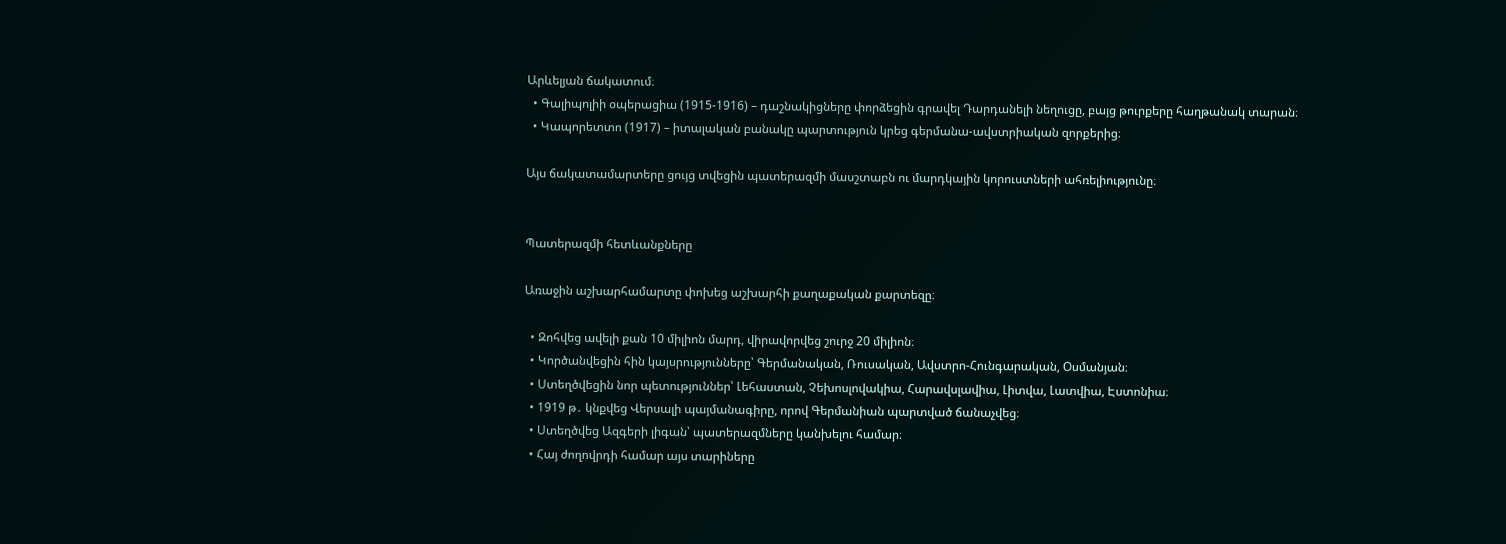Արևելյան ճակատում։
  • Գալիպոլիի օպերացիա (1915-1916) – դաշնակիցները փորձեցին գրավել Դարդանելի նեղուցը, բայց թուրքերը հաղթանակ տարան։
  • Կապորետտո (1917) – իտալական բանակը պարտություն կրեց գերմանա-ավստրիական զորքերից։

Այս ճակատամարտերը ցույց տվեցին պատերազմի մասշտաբն ու մարդկային կորուստների ահռելիությունը։


Պատերազմի հետևանքները

Առաջին աշխարհամարտը փոխեց աշխարհի քաղաքական քարտեզը։

  • Զոհվեց ավելի քան 10 միլիոն մարդ, վիրավորվեց շուրջ 20 միլիոն։
  • Կործանվեցին հին կայսրությունները՝ Գերմանական, Ռուսական, Ավստրո-Հունգարական, Օսմանյան։
  • Ստեղծվեցին նոր պետություններ՝ Լեհաստան, Չեխոսլովակիա, Հարավսլավիա, Լիտվա, Լատվիա, Էստոնիա։
  • 1919 թ․ կնքվեց Վերսալի պայմանագիրը, որով Գերմանիան պարտված ճանաչվեց։
  • Ստեղծվեց Ազգերի լիգան՝ պատերազմները կանխելու համար։
  • Հայ ժողովրդի համար այս տարիները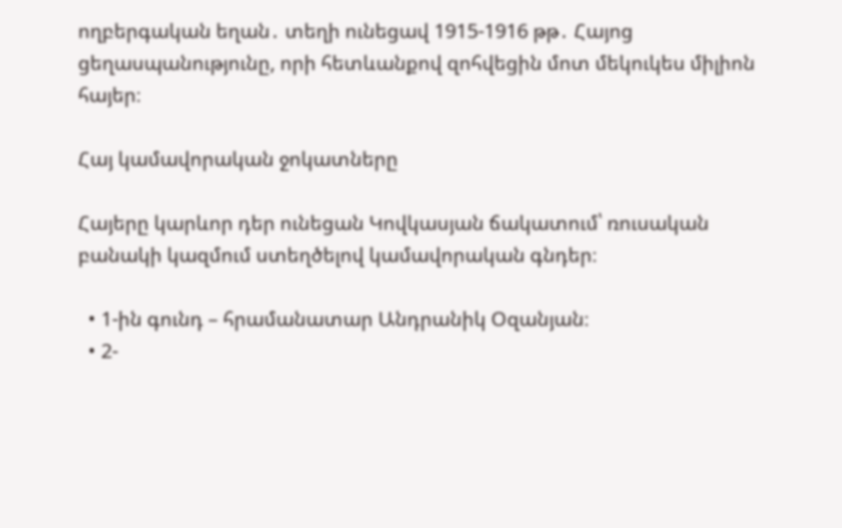ողբերգական եղան․ տեղի ունեցավ 1915-1916 թթ․ Հայոց ցեղասպանությունը, որի հետևանքով զոհվեցին մոտ մեկուկես միլիոն հայեր։

Հայ կամավորական ջոկատները

Հայերը կարևոր դեր ունեցան Կովկասյան ճակատում՝ ռուսական բանակի կազմում ստեղծելով կամավորական գնդեր։

  • 1-ին գունդ – հրամանատար Անդրանիկ Օզանյան։
  • 2-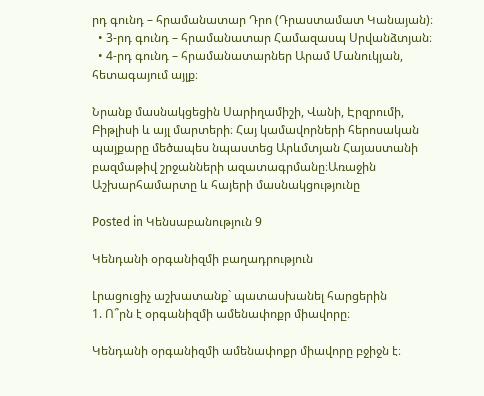րդ գունդ – հրամանատար Դրո (Դրաստամատ Կանայան)։
  • 3-րդ գունդ – հրամանատար Համազասպ Սրվանձտյան։
  • 4-րդ գունդ – հրամանատարներ Արամ Մանուկյան, հետագայում այլք։

Նրանք մասնակցեցին Սարիղամիշի, Վանի, Էրզրումի, Բիթլիսի և այլ մարտերի։ Հայ կամավորների հերոսական պայքարը մեծապես նպաստեց Արևմտյան Հայաստանի բազմաթիվ շրջանների ազատագրմանը։Առաջին Աշխարհամարտը և հայերի մասնակցությունը

Posted in Կենսաբանություն 9

Կենդանի օրգանիզմի բաղադրություն

Լրացուցիչ աշխատանք` պատասխանել հարցերին
1. Ո՞րն է օրգանիզմի ամենափոքր միավորը։

Կենդանի օրգանիզմի ամենափոքր միավորը բջիջն է։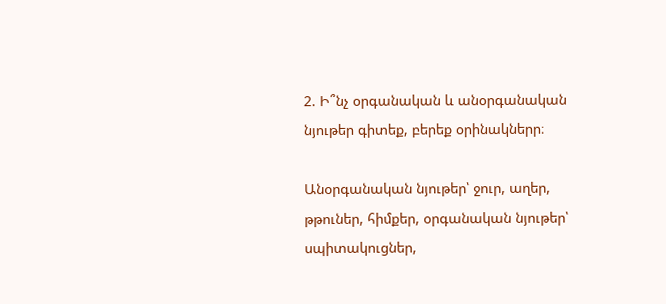2. Ի՞նչ օրգանական և անօրգանական նյութեր գիտեք, բերեք օրինակներր։

Անօրգանական նյութեր՝ ջուր, աղեր, թթուներ, հիմքեր, օրգանական նյութեր՝ սպիտակուցներ,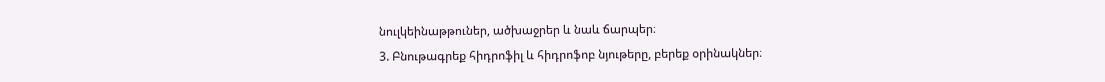նուլկեինաթթուներ, ածխաջրեր և նաև ճարպեր։
3. Բնութագրեք հիդրոֆիլ և հիդրոֆոբ նյութերը, բերեք օրինակներ։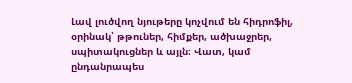Լավ լուծվող նյութերը կոչվում են հիդրոֆիլ, օրինակ՝ թթուներ, հիմքեր, ածխաջրեր, սպիտակուցներ և այլն։ Վատ, կամ ընդանրապես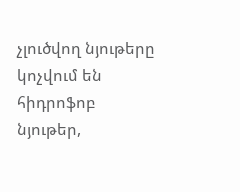չլուծվող նյութերը կոչվում են հիդրոֆոբ նյութեր,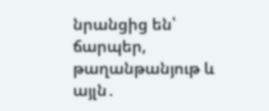նրանցից են՝ ճարպեր, թաղանթանյութ և այլն․